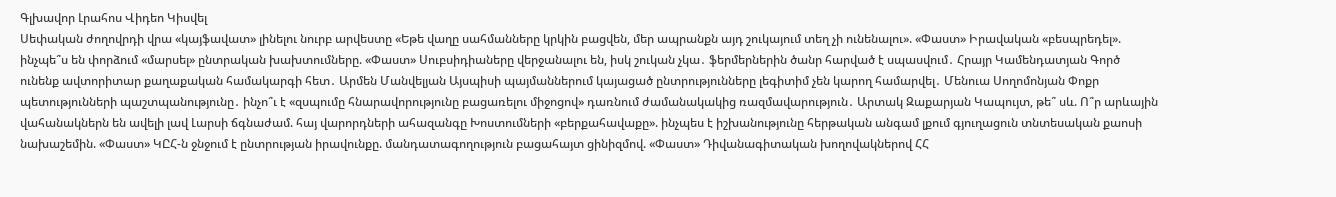Գլխավոր Լրահոս Վիդեո Կիսվել
Սեփական ժողովրդի վրա «կայֆավատ» լինելու նուրբ արվեստը «Եթե վաղը սահմանները կրկին բացվեն, մեր ապրանքն այդ շուկայում տեղ չի ունենալու». «Փաստ» Իրավական «բեսպրեդել». ինչպե՞ս են փորձում «մարսել» ընտրական խախտումները. «Փաստ» Սուբսիդիաները վերջանալու են, իսկ շուկան չկա․ ֆերմերներին ծանր հարված է սպասվում․ Հրայր Կամենդատյան Գործ ունենք ավտորիտար քաղաքական համակարգի հետ․ Արմեն Մանվելյան Այսպիսի պայմաններում կայացած ընտրությունները լեգիտիմ չեն կարող համարվել․ Մենուա Սողոմոնյան Փոքր պետությունների պաշտպանությունը․ ինչո՞ւ է «զսպումը հնարավորությունը բացառելու միջոցով» դառնում ժամանակակից ռազմավարություն․ Արտակ Զաքարյան Կապույտ, թե՞ սև. Ո՞ր արևային վահանակներն են ավելի լավ Լարսի ճգնաժամ. հայ վարորդների ահազանգը Խոստումների «բերքահավաքը». ինչպես է իշխանությունը հերթական անգամ լքում գյուղացուն տնտեսական քաոսի նախաշեմին. «Փաստ» ԿԸՀ-ն ջնջում է ընտրության իրավունքը. մանդատագողություն բացահայտ ցինիզմով. «Փաստ» Դիվանագիտական խողովակներով ՀՀ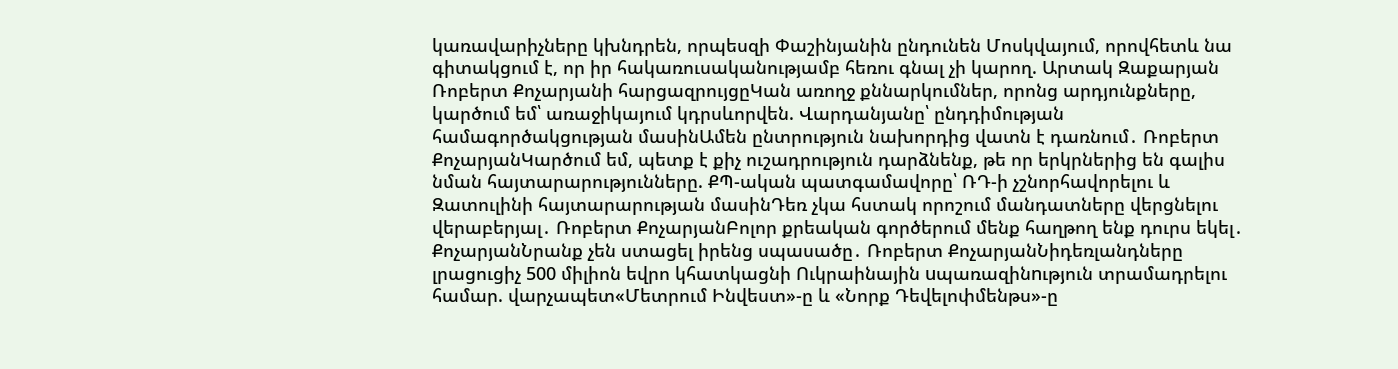կառավարիչները կխնդրեն, որպեսզի Փաշինյանին ընդունեն Մոսկվայում, որովհետև նա գիտակցում է, որ իր հակառուսականությամբ հեռու գնալ չի կարող. Արտակ Զաքարյան
Ռոբերտ Քոչարյանի հարցազրույցըԿան առողջ քննարկումներ, որոնց արդյունքները, կարծում եմ՝ առաջիկայում կդրսևորվեն. Վարդանյանը՝ ընդդիմության համագործակցության մասինԱմեն ընտրություն նախորդից վատն է դառնում․ Ռոբերտ ՔոչարյանԿարծում եմ, պետք է քիչ ուշադրություն դարձնենք, թե որ երկրներից են գալիս նման հայտարարությունները. ՔՊ-ական պատգամավորը՝ ՌԴ-ի չշնորհավորելու և Զատուլինի հայտարարության մասինԴեռ չկա հստակ որոշում մանդատները վերցնելու վերաբերյալ․ Ռոբերտ ՔոչարյանԲոլոր քրեական գործերում մենք հաղթող ենք դուրս եկել․ ՔոչարյանՆրանք չեն ստացել իրենց սպասածը․ Ռոբերտ ՔոչարյանՆիդեռլանդները լրացուցիչ 500 միլիոն եվրո կհատկացնի Ուկրաինային uպառազինnւթյուն տրամադրելու համար. վարչապետ«Մետրում Ինվեստ»-ը և «Նորք Դեվելոփմենթս»-ը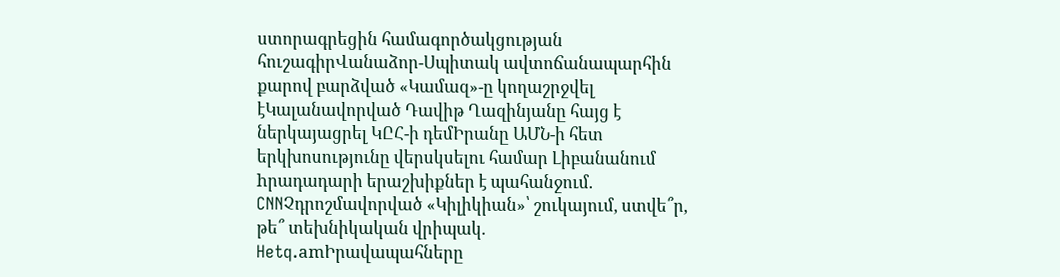ստորագրեցին համագործակցության հուշագիրՎանաձոր-Սպիտակ ավտոճանապարհին քարով բարձված «Կամազ»-ը կողաշրջվել էԿալանավորված Դավիթ Ղազինյանը հայց է ներկայացրել ԿԸՀ-ի դեմԻրանը ԱՄՆ-ի հետ երկխոսությունը վերսկսելու համար Լիբանանում hրադադարի երաշխիքներ է պահանջում. CNNՉդրոշմավորված «Կիլիկիան»՝ շուկայում, ստվե՞ր, թե՞ տեխնիկական վրիպակ. Hetq.amԻրավապահները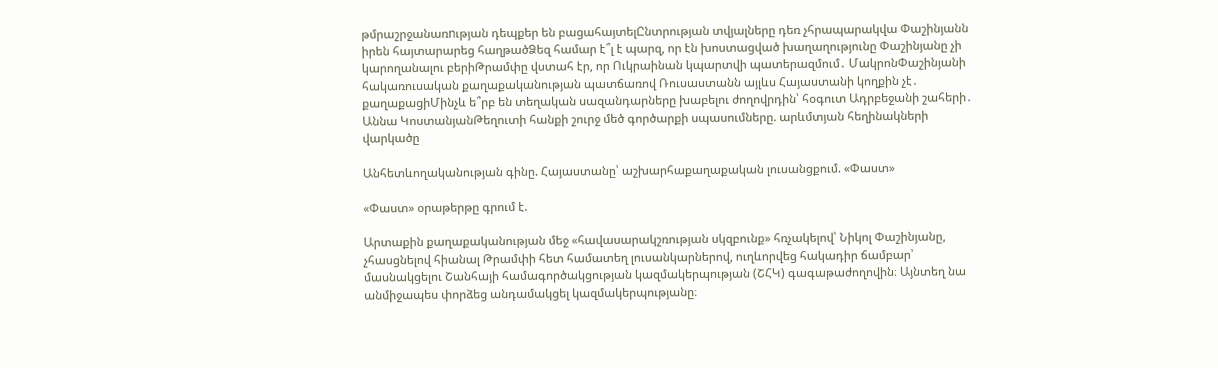թմրաշրջանառnւթյան դեպքեր են բացահայտելԸնտրության տվյալները դեռ չհրապարակվա Փաշինյանն իրեն հայտարարեց հաղթածՁեզ համար է՞լ է պարզ, որ էն խոստացված խաղաղությունը Փաշինյանը չի կարողանալու բերիԹրամփը վստահ էր, որ Ուկրաինան կպարտվի պատերազմում․ ՄակրոնՓաշինյանի հակառուսական քաղաքականության պատճառով Ռուսաստանն այլևս Հայաստանի կողքին չէ․ քաղաքացիՄինչև ե՞րբ են տեղական սազանդարները խաբելու ժողովրդին՝ հօգուտ Ադրբեջանի շահերի․ Աննա ԿոստանյանԹեղուտի հանքի շուրջ մեծ գործարքի սպասումները. արևմտյան հեղինակների վարկածը

Անհետևողականության գինը. Հայաստանը՝ աշխարհաքաղաքական լուսանցքում. «Փաստ»

«Փաստ» օրաթերթը գրում է.

Արտաքին քաղաքականության մեջ «հավասարակշռության սկզբունք» հռչակելով՝ Նիկոլ Փաշինյանը, չհասցնելով հիանալ Թրամփի հետ համատեղ լուսանկարներով, ուղևորվեց հակադիր ճամբար՝ մասնակցելու Շանհայի համագործակցության կազմակերպության (ՇՀԿ) գագաթաժողովին։ Այնտեղ նա անմիջապես փորձեց անդամակցել կազմակերպությանը։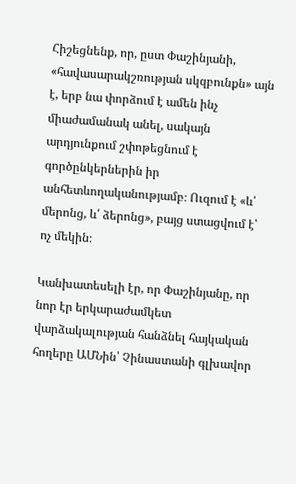Հիշեցնենք, որ, ըստ Փաշինյանի, «հավասարակշռության սկզբունքն» այն է, երբ նա փորձում է ամեն ինչ միաժամանակ անել, սակայն արդյունքում շփոթեցնում է գործընկերներին իր անհետևողականությամբ։ Ուզում է «և՛ մերոնց, և՛ ձերոնց», բայց ստացվում է՝ ոչ մեկին։

Կանխատեսելի էր, որ Փաշինյանը, որ նոր էր երկարաժամկետ վարձակալության հանձնել հայկական հողերը ԱՄՆին՝ Չինաստանի գլխավոր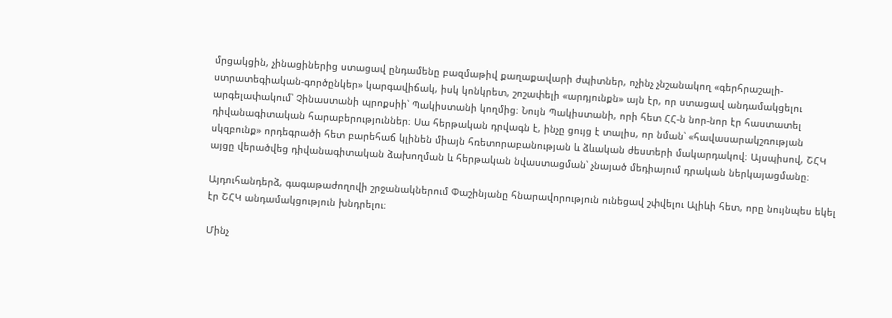մրցակցին, չինացիներից ստացավ ընդամենը բազմաթիվ քաղաքավարի ժպիտներ, ոչինչ չնշանակող «գերհրաշալի-ստրատեգիական-գործընկեր» կարգավիճակ, իսկ կոնկրետ, շոշափելի «արդյունքն» այն էր, որ ստացավ անդամակցելու արգելափակում՝ Չինաստանի պրոքսիի՝ Պակիստանի կողմից։ Նույն Պակիստանի, որի հետ ՀՀ-ն նոր-նոր էր հաստատել դիվանագիտական հարաբերություններ։ Սա հերթական դրվագն է, ինչը ցույց է տալիս, որ նման՝ «հավասարակշռության սկզբունք» որդեգրածի հետ բարեհաճ կլինեն միայն հռետորաբանության և ձևական ժեստերի մակարդակով։ Այսպիսով, ՇՀԿ այցը վերածվեց դիվանագիտական ձախողման և հերթական նվաստացման՝ չնայած մեդիայում դրական ներկայացմանը։

Այդուհանդերձ, գագաթաժողովի շրջանակներում Փաշինյանը հնարավորություն ունեցավ շփվելու Ալիևի հետ, որը նույնպես եկել էր ՇՀԿ անդամակցություն խնդրելու։

Մինչ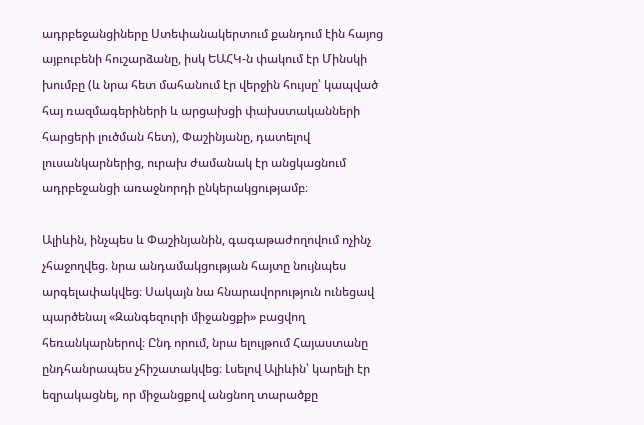ադրբեջանցիները Ստեփանակերտում քանդում էին հայոց այբուբենի հուշարձանը, իսկ ԵԱՀԿ-ն փակում էր Մինսկի խումբը (և նրա հետ մահանում էր վերջին հույսը՝ կապված հայ ռազմագերիների և արցախցի փախստականների հարցերի լուծման հետ), Փաշինյանը, դատելով լուսանկարներից, ուրախ ժամանակ էր անցկացնում ադրբեջանցի առաջնորդի ընկերակցությամբ։

Ալիևին, ինչպես և Փաշինյանին, գագաթաժողովում ոչինչ չհաջողվեց. նրա անդամակցության հայտը նույնպես արգելափակվեց։ Սակայն նա հնարավորություն ունեցավ պարծենալ «Զանգեզուրի միջանցքի» բացվող հեռանկարներով։ Ընդ որում, նրա ելույթում Հայաստանը ընդհանրապես չհիշատակվեց։ Լսելով Ալիևին՝ կարելի էր եզրակացնել, որ միջանցքով անցնող տարածքը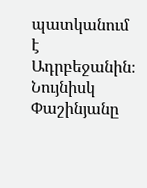պատկանում է Ադրբեջանին։ Նույնիսկ Փաշինյանը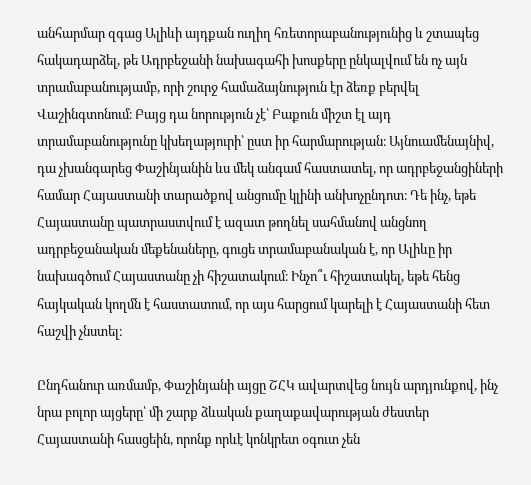անհարմար զգաց Ալիևի այդքան ուղիղ հռետորաբանությունից և շտապեց հակադարձել, թե Ադրբեջանի նախագահի խոսքերը ընկալվում են ոչ այն տրամաբանությամբ, որի շուրջ համաձայնություն էր ձեռք բերվել Վաշինգտոնում։ Բայց դա նորություն չէ՝ Բաքուն միշտ էլ այդ տրամաբանությունը կխեղաթյուրի՝ ըստ իր հարմարության։ Այնուամենայնիվ, դա չխանգարեց Փաշինյանին ևս մեկ անգամ հաստատել, որ ադրբեջանցիների համար Հայաստանի տարածքով անցումը կլինի անխոչընդոտ։ Դե ինչ, եթե Հայաստանը պատրաստվում է ազատ թողնել սահմանով անցնող ադրբեջանական մեքենաները, գուցե տրամաբանական է, որ Ալիևը իր նախագծում Հայաստանը չի հիշատակում։ Ինչո՞ւ հիշատակել, եթե հենց հայկական կողմն է հաստատում, որ այս հարցում կարելի է Հայաստանի հետ հաշվի չնստել։

Ընդհանուր առմամբ, Փաշինյանի այցը ՇՀԿ ավարտվեց նույն արդյունքով, ինչ նրա բոլոր այցերը՝ մի շարք ձևական քաղաքավարության ժեստեր Հայաստանի հասցեին, որոնք որևէ կոնկրետ օգուտ չեն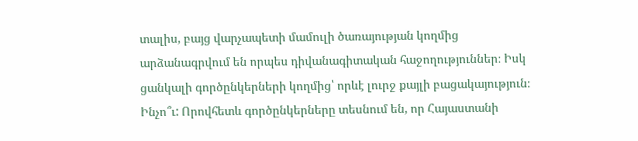տալիս, բայց վարչապետի մամուլի ծառայության կողմից արձանագրվում են որպես դիվանագիտական հաջողություններ։ Իսկ ցանկալի գործընկերների կողմից՝ որևէ լուրջ քայլի բացակայություն։ Ինչո՞ւ: Որովհետև գործընկերները տեսնում են, որ Հայաստանի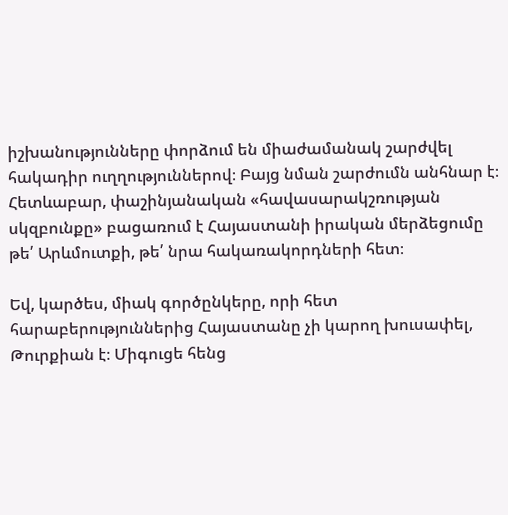իշխանությունները փորձում են միաժամանակ շարժվել հակադիր ուղղություններով։ Բայց նման շարժումն անհնար է։ Հետևաբար, փաշինյանական «հավասարակշռության սկզբունքը» բացառում է Հայաստանի իրական մերձեցումը թե՛ Արևմուտքի, թե՛ նրա հակառակորդների հետ։

Եվ, կարծես, միակ գործընկերը, որի հետ հարաբերություններից Հայաստանը չի կարող խուսափել, Թուրքիան է։ Միգուցե հենց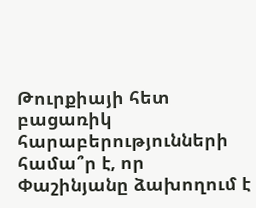Թուրքիայի հետ բացառիկ հարաբերությունների համա՞ր է, որ Փաշինյանը ձախողում է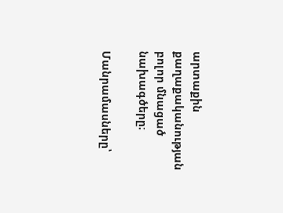արտաքին քաղաքականության բոլոր մնացած նախագծերը։

Մանրամասները՝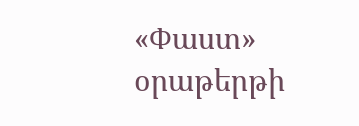«Փաստ» օրաթերթի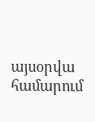այսօրվա համարում